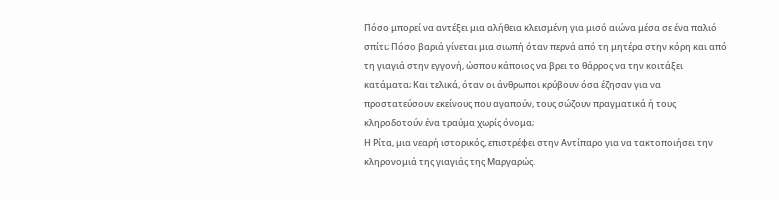Πόσο μπορεί να αντέξει μια αλήθεια κλεισμένη για μισό αιώνα μέσα σε ένα παλιό σπίτι; Πόσο βαριά γίνεται μια σιωπή όταν περνά από τη μητέρα στην κόρη και από τη γιαγιά στην εγγονή, ώσπου κάποιος να βρει το θάρρος να την κοιτάξει κατάματα; Και τελικά, όταν οι άνθρωποι κρύβουν όσα έζησαν για να προστατεύσουν εκείνους που αγαπούν, τους σώζουν πραγματικά ή τους κληροδοτούν ένα τραύμα χωρίς όνομα;
Η Ρίτα, μια νεαρή ιστορικός, επιστρέφει στην Αντίπαρο για να τακτοποιήσει την κληρονομιά της γιαγιάς της Μαργαρώς.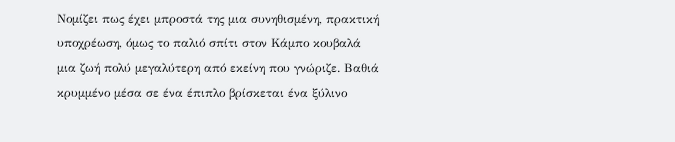Νομίζει πως έχει μπροστά της μια συνηθισμένη, πρακτική υποχρέωση, όμως το παλιό σπίτι στον Κάμπο κουβαλά μια ζωή πολύ μεγαλύτερη από εκείνη που γνώριζε. Βαθιά κρυμμένο μέσα σε ένα έπιπλο βρίσκεται ένα ξύλινο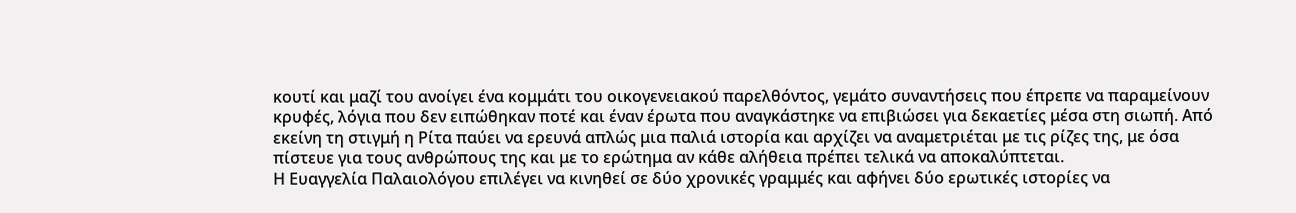κουτί και μαζί του ανοίγει ένα κομμάτι του οικογενειακού παρελθόντος, γεμάτο συναντήσεις που έπρεπε να παραμείνουν κρυφές, λόγια που δεν ειπώθηκαν ποτέ και έναν έρωτα που αναγκάστηκε να επιβιώσει για δεκαετίες μέσα στη σιωπή. Από εκείνη τη στιγμή η Ρίτα παύει να ερευνά απλώς μια παλιά ιστορία και αρχίζει να αναμετριέται με τις ρίζες της, με όσα πίστευε για τους ανθρώπους της και με το ερώτημα αν κάθε αλήθεια πρέπει τελικά να αποκαλύπτεται.
Η Ευαγγελία Παλαιολόγου επιλέγει να κινηθεί σε δύο χρονικές γραμμές και αφήνει δύο ερωτικές ιστορίες να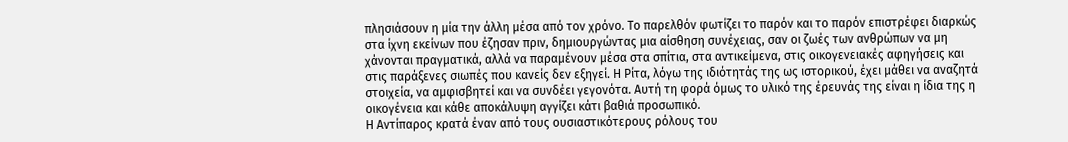πλησιάσουν η μία την άλλη μέσα από τον χρόνο. Το παρελθόν φωτίζει το παρόν και το παρόν επιστρέφει διαρκώς στα ίχνη εκείνων που έζησαν πριν, δημιουργώντας μια αίσθηση συνέχειας, σαν οι ζωές των ανθρώπων να μη χάνονται πραγματικά, αλλά να παραμένουν μέσα στα σπίτια, στα αντικείμενα, στις οικογενειακές αφηγήσεις και στις παράξενες σιωπές που κανείς δεν εξηγεί. Η Ρίτα, λόγω της ιδιότητάς της ως ιστορικού, έχει μάθει να αναζητά στοιχεία, να αμφισβητεί και να συνδέει γεγονότα. Αυτή τη φορά όμως το υλικό της έρευνάς της είναι η ίδια της η οικογένεια και κάθε αποκάλυψη αγγίζει κάτι βαθιά προσωπικό.
Η Αντίπαρος κρατά έναν από τους ουσιαστικότερους ρόλους του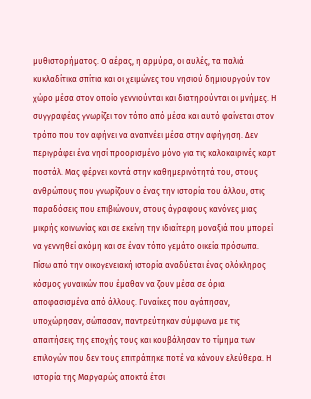μυθιστορήματος. Ο αέρας, η αρμύρα, οι αυλές, τα παλιά κυκλαδίτικα σπίτια και οι χειμώνες του νησιού δημιουργούν τον χώρο μέσα στον οποίο γεννιούνται και διατηρούνται οι μνήμες. Η συγγραφέας γνωρίζει τον τόπο από μέσα και αυτό φαίνεται στον τρόπο που τον αφήνει να αναπνέει μέσα στην αφήγηση. Δεν περιγράφει ένα νησί προορισμένο μόνο για τις καλοκαιρινές καρτ ποστάλ. Μας φέρνει κοντά στην καθημερινότητά του, στους ανθρώπους που γνωρίζουν ο ένας την ιστορία του άλλου, στις παραδόσεις που επιβιώνουν, στους άγραφους κανόνες μιας μικρής κοινωνίας και σε εκείνη την ιδιαίτερη μοναξιά που μπορεί να γεννηθεί ακόμη και σε έναν τόπο γεμάτο οικεία πρόσωπα.
Πίσω από την οικογενειακή ιστορία αναδύεται ένας ολόκληρος κόσμος γυναικών που έμαθαν να ζουν μέσα σε όρια αποφασισμένα από άλλους. Γυναίκες που αγάπησαν, υποχώρησαν, σώπασαν, παντρεύτηκαν σύμφωνα με τις απαιτήσεις της εποχής τους και κουβάλησαν το τίμημα των επιλογών που δεν τους επιτράπηκε ποτέ να κάνουν ελεύθερα. Η ιστορία της Μαργαρώς αποκτά έτσι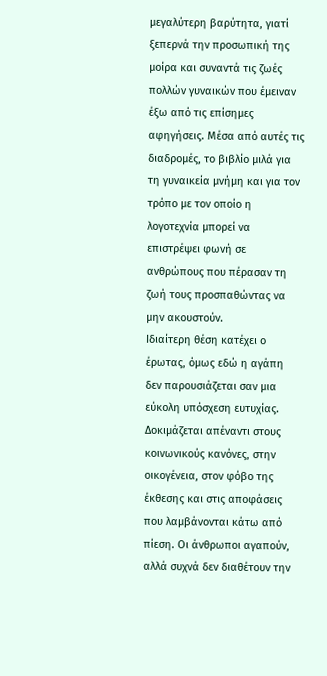μεγαλύτερη βαρύτητα, γιατί ξεπερνά την προσωπική της μοίρα και συναντά τις ζωές πολλών γυναικών που έμειναν έξω από τις επίσημες αφηγήσεις. Μέσα από αυτές τις διαδρομές, το βιβλίο μιλά για τη γυναικεία μνήμη και για τον τρόπο με τον οποίο η λογοτεχνία μπορεί να επιστρέψει φωνή σε ανθρώπους που πέρασαν τη ζωή τους προσπαθώντας να μην ακουστούν.
Ιδιαίτερη θέση κατέχει ο έρωτας, όμως εδώ η αγάπη δεν παρουσιάζεται σαν μια εύκολη υπόσχεση ευτυχίας. Δοκιμάζεται απέναντι στους κοινωνικούς κανόνες, στην οικογένεια, στον φόβο της έκθεσης και στις αποφάσεις που λαμβάνονται κάτω από πίεση. Οι άνθρωποι αγαπούν, αλλά συχνά δεν διαθέτουν την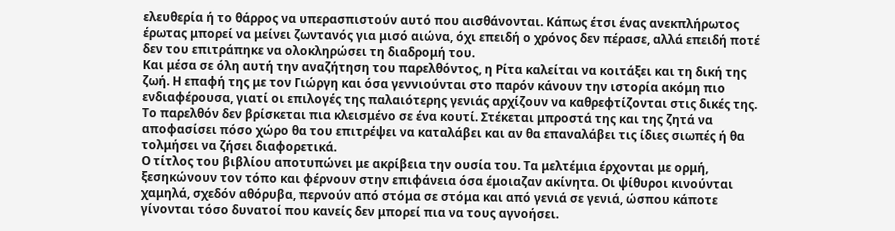ελευθερία ή το θάρρος να υπερασπιστούν αυτό που αισθάνονται. Κάπως έτσι ένας ανεκπλήρωτος έρωτας μπορεί να μείνει ζωντανός για μισό αιώνα, όχι επειδή ο χρόνος δεν πέρασε, αλλά επειδή ποτέ δεν του επιτράπηκε να ολοκληρώσει τη διαδρομή του.
Και μέσα σε όλη αυτή την αναζήτηση του παρελθόντος, η Ρίτα καλείται να κοιτάξει και τη δική της ζωή. Η επαφή της με τον Γιώργη και όσα γεννιούνται στο παρόν κάνουν την ιστορία ακόμη πιο ενδιαφέρουσα, γιατί οι επιλογές της παλαιότερης γενιάς αρχίζουν να καθρεφτίζονται στις δικές της. Το παρελθόν δεν βρίσκεται πια κλεισμένο σε ένα κουτί. Στέκεται μπροστά της και της ζητά να αποφασίσει πόσο χώρο θα του επιτρέψει να καταλάβει και αν θα επαναλάβει τις ίδιες σιωπές ή θα τολμήσει να ζήσει διαφορετικά.
Ο τίτλος του βιβλίου αποτυπώνει με ακρίβεια την ουσία του. Τα μελτέμια έρχονται με ορμή, ξεσηκώνουν τον τόπο και φέρνουν στην επιφάνεια όσα έμοιαζαν ακίνητα. Οι ψίθυροι κινούνται χαμηλά, σχεδόν αθόρυβα, περνούν από στόμα σε στόμα και από γενιά σε γενιά, ώσπου κάποτε γίνονται τόσο δυνατοί που κανείς δεν μπορεί πια να τους αγνοήσει.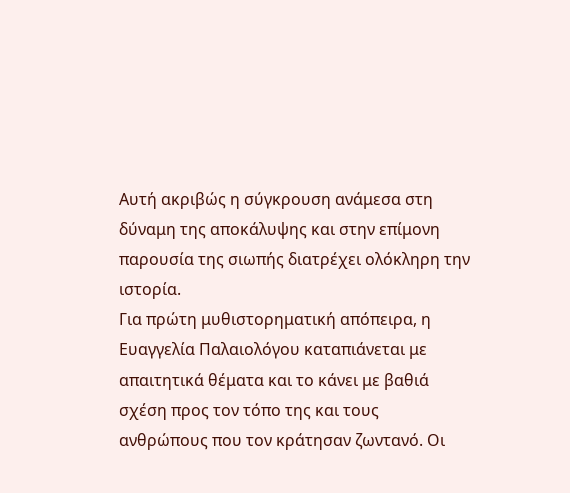Αυτή ακριβώς η σύγκρουση ανάμεσα στη δύναμη της αποκάλυψης και στην επίμονη παρουσία της σιωπής διατρέχει ολόκληρη την ιστορία.
Για πρώτη μυθιστορηματική απόπειρα, η Ευαγγελία Παλαιολόγου καταπιάνεται με απαιτητικά θέματα και το κάνει με βαθιά σχέση προς τον τόπο της και τους ανθρώπους που τον κράτησαν ζωντανό. Οι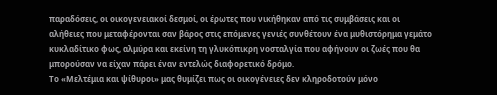παραδόσεις, οι οικογενειακοί δεσμοί, οι έρωτες που νικήθηκαν από τις συμβάσεις και οι αλήθειες που μεταφέρονται σαν βάρος στις επόμενες γενιές συνθέτουν ένα μυθιστόρημα γεμάτο κυκλαδίτικο φως, αλμύρα και εκείνη τη γλυκόπικρη νοσταλγία που αφήνουν οι ζωές που θα μπορούσαν να είχαν πάρει έναν εντελώς διαφορετικό δρόμο.
Το «Μελτέμια και ψίθυροι» μας θυμίζει πως οι οικογένειες δεν κληροδοτούν μόνο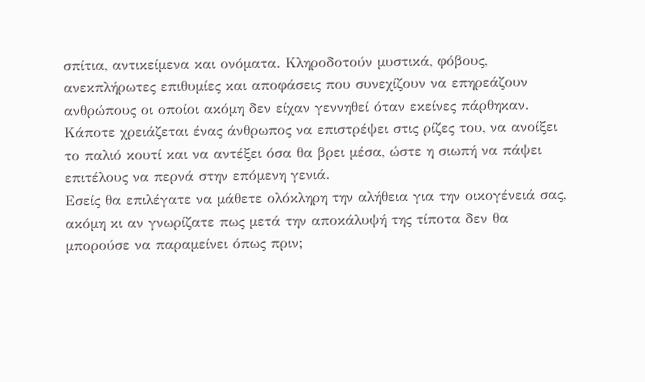σπίτια, αντικείμενα και ονόματα. Κληροδοτούν μυστικά, φόβους, ανεκπλήρωτες επιθυμίες και αποφάσεις που συνεχίζουν να επηρεάζουν ανθρώπους οι οποίοι ακόμη δεν είχαν γεννηθεί όταν εκείνες πάρθηκαν. Κάποτε χρειάζεται ένας άνθρωπος να επιστρέψει στις ρίζες του, να ανοίξει το παλιό κουτί και να αντέξει όσα θα βρει μέσα, ώστε η σιωπή να πάψει επιτέλους να περνά στην επόμενη γενιά.
Εσείς θα επιλέγατε να μάθετε ολόκληρη την αλήθεια για την οικογένειά σας, ακόμη κι αν γνωρίζατε πως μετά την αποκάλυψή της τίποτα δεν θα μπορούσε να παραμείνει όπως πριν;